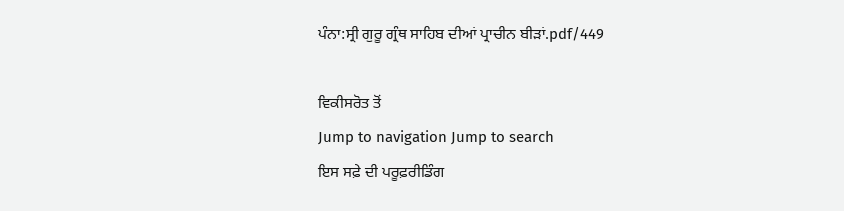ਪੰਨਾ:ਸ੍ਰੀ ਗੁਰੂ ਗ੍ਰੰਥ ਸਾਹਿਬ ਦੀਆਂ ਪ੍ਰਾਚੀਨ ਬੀੜਾਂ.pdf/449

ਵਿਕੀਸਰੋਤ ਤੋਂ
Jump to navigation Jump to search
ਇਸ ਸਫ਼ੇ ਦੀ ਪਰੂਫ਼ਰੀਡਿੰਗ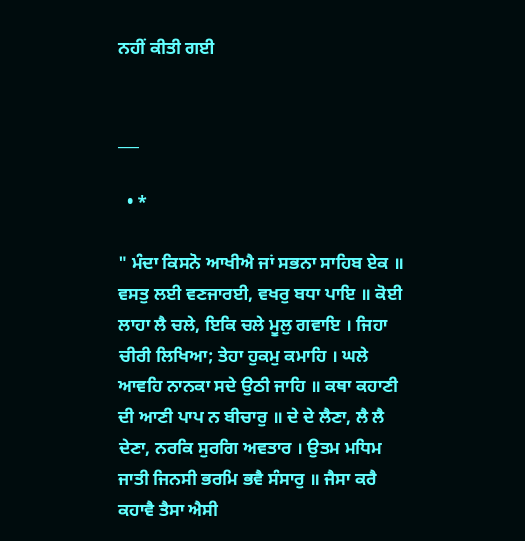ਨਹੀਂ ਕੀਤੀ ਗਈ


___

  • *

" ਮੰਦਾ ਕਿਸਨੋ ਆਖੀਐ ਜਾਂ ਸਭਨਾ ਸਾਹਿਬ ਏਕ ॥ ਵਸਤੁ ਲਈ ਵਣਜਾਰਈ, ਵਖਰੁ ਬਧਾ ਪਾਇ ॥ ਕੋਈ ਲਾਹਾ ਲੈ ਚਲੇ, ਇਕਿ ਚਲੇ ਮੂਲੁ ਗਵਾਇ । ਜਿਹਾ ਚੀਰੀ ਲਿਖਿਆ; ਤੇਹਾ ਹੁਕਮੁ ਕਮਾਹਿ । ਘਲੇ ਆਵਹਿ ਨਾਨਕਾ ਸਦੇ ਉਠੀ ਜਾਹਿ ॥ ਕਥਾ ਕਹਾਣੀ ਦੀ ਆਣੀ ਪਾਪ ਨ ਬੀਚਾਰੁ ॥ ਦੇ ਦੇ ਲੈਣਾ, ਲੈ ਲੈ ਦੇਣਾ, ਨਰਕਿ ਸੁਰਗਿ ਅਵਤਾਰ । ਉਤਮ ਮਧਿਮ ਜਾਤੀ ਜਿਨਸੀ ਭਰਮਿ ਭਵੈ ਸੰਸਾਰੁ ॥ ਜੈਸਾ ਕਰੈ ਕਹਾਵੈ ਤੈਸਾ ਐਸੀ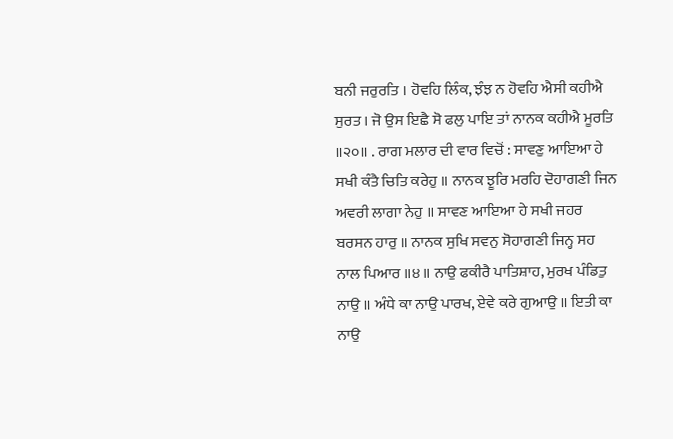ਬਨੀ ਜਰੁਰਤਿ । ਹੋਵਹਿ ਲਿੰਕ, ਝੰਝ ਨ ਹੋਵਹਿ ਐਸੀ ਕਹੀਐ ਸੁਰਤ । ਜੋ ਉਸ ਇਛੈ ਸੋ ਫਲੁ ਪਾਇ ਤਾਂ ਨਾਨਕ ਕਹੀਐ ਮੂਰਤਿ ॥੨੦॥ . ਰਾਗ ਮਲਾਰ ਦੀ ਵਾਰ ਵਿਚੋਂ : ਸਾਵਣੁ ਆਇਆ ਹੇ ਸਖੀ ਕੰਤੈ ਚਿਤਿ ਕਰੇਹੁ ॥ ਨਾਨਕ ਝੂਰਿ ਮਰਹਿ ਦੋਹਾਗਣੀ ਜਿਨ ਅਵਰੀ ਲਾਗਾ ਨੇਹੁ ॥ ਸਾਵਣ ਆਇਆ ਹੇ ਸਖੀ ਜਹਰ ਬਰਸਨ ਹਾਰੁ ॥ ਨਾਨਕ ਸੁਖਿ ਸਵਨੁ ਸੋਹਾਗਣੀ ਜਿਨ੍ਹ ਸਹ ਨਾਲ ਪਿਆਰ ॥੪॥ ਨਾਉ ਫਕੀਰੈ ਪਾਤਿਸ਼ਾਹ, ਮੁਰਖ ਪੰਡਿਤੁ ਨਾਉ ॥ ਅੰਧੇ ਕਾ ਨਾਉ ਪਾਰਖ, ਏਵੇ ਕਰੇ ਗੁਆਉ ॥ ਇਤੀ ਕਾ ਨਾਉ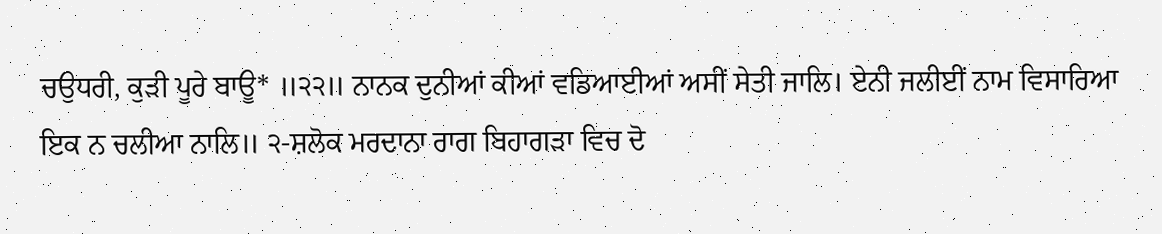ਚਉਧਰੀ, ਕੁੜੀ ਪੂਰੇ ਬਾਊ* ॥੨੨॥ ਨਾਨਕ ਦੁਨੀਆਂ ਕੀਆਂ ਵਡਿਆਈਆਂ ਅਸੀਂ ਸੇਤੀ ਜਾਲਿ। ਏਨੀ ਜਲੀਈਂ ਨਾਮ ਵਿਸਾਰਿਆ ਇਕ ਨ ਚਲੀਆ ਨਾਲਿ॥ ੨-ਸ਼ਲੋਕ ਮਰਦਾਨਾ ਰਾਗ ਬਿਹਾਗੜਾ ਵਿਚ ਦੋ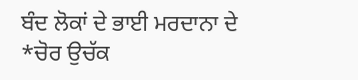ਬੰਦ ਲੋਕਾਂ ਦੇ ਭਾਈ ਮਰਦਾਨਾ ਦੇ *ਚੋਰ ਉਚੱਕ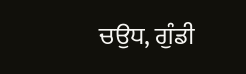ਚਉਧ, ਗੁੰਡੀ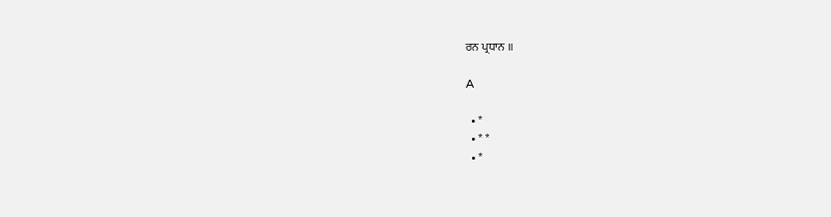ਰਨ ਪ੍ਰਧਾਨ ॥

A

  • *
  • * *
  • *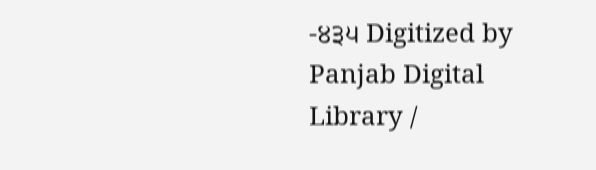-੪੩੫ Digitized by Panjab Digital Library /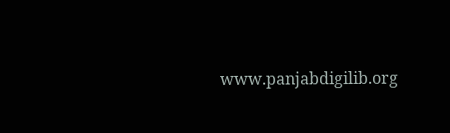www.panjabdigilib.org